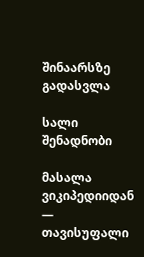შინაარსზე გადასვლა

სალი შენადნობი

მასალა ვიკიპედიიდან — თავისუფალი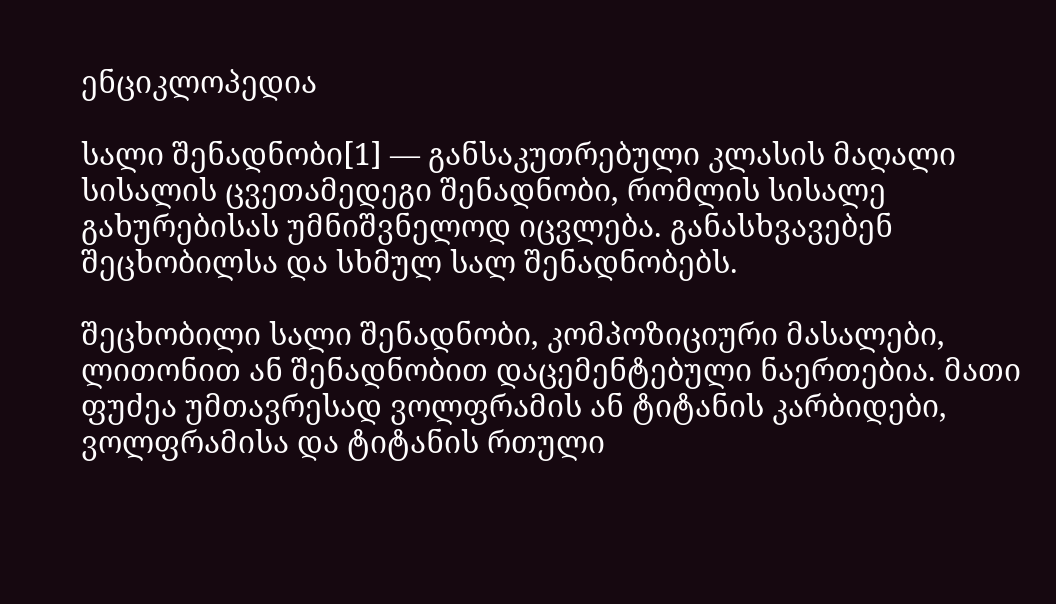ენციკლოპედია

სალი შენადნობი[1] — განსაკუთრებული კლასის მაღალი სისალის ცვეთამედეგი შენადნობი, რომლის სისალე გახურებისას უმნიშვნელოდ იცვლება. განასხვავებენ შეცხობილსა და სხმულ სალ შენადნობებს.

შეცხობილი სალი შენადნობი, კომპოზიციური მასალები, ლითონით ან შენადნობით დაცემენტებული ნაერთებია. მათი ფუძეა უმთავრესად ვოლფრამის ან ტიტანის კარბიდები, ვოლფრამისა და ტიტანის რთული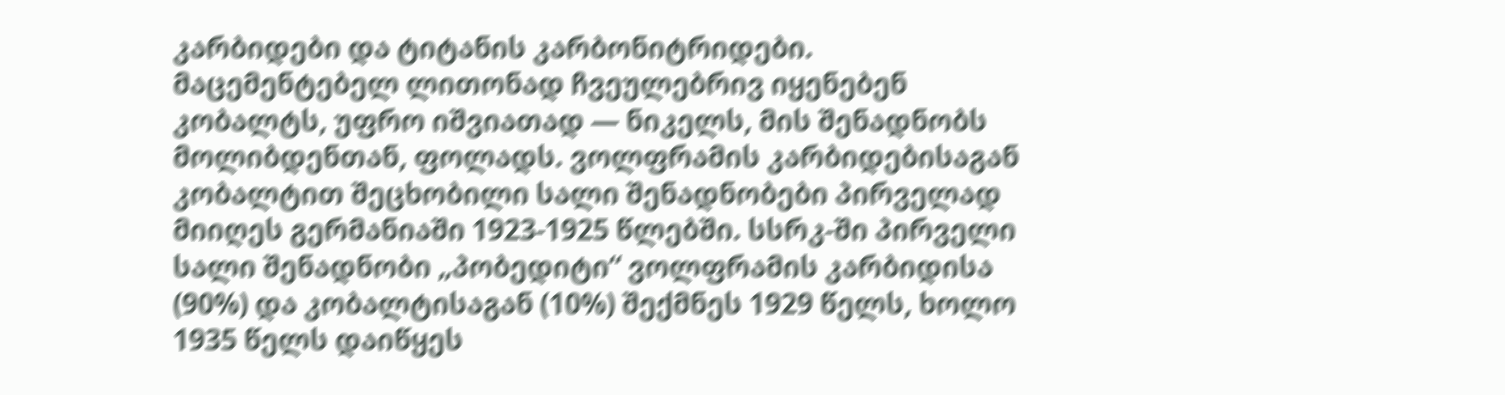კარბიდები და ტიტანის კარბონიტრიდები. მაცემენტებელ ლითონად ჩვეულებრივ იყენებენ კობალტს, უფრო იშვიათად — ნიკელს, მის შენადნობს მოლიბდენთან, ფოლადს. ვოლფრამის კარბიდებისაგან კობალტით შეცხობილი სალი შენადნობები პირველად მიიღეს გერმანიაში 1923-1925 წლებში. სსრკ-ში პირველი სალი შენადნობი „პობედიტი“ ვოლფრამის კარბიდისა (90%) და კობალტისაგან (10%) შექმნეს 1929 წელს, ხოლო 1935 წელს დაიწყეს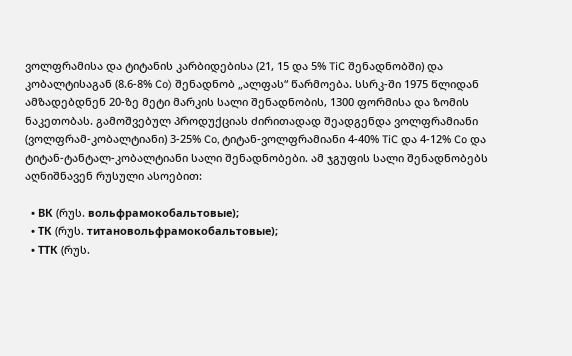ვოლფრამისა და ტიტანის კარბიდებისა (21, 15 და 5% TiC შენადნობში) და კობალტისაგან (8.6-8% Co) შენადნობ „ალფას“ წარმოება. სსრკ-ში 1975 წლიდან ამზადებდნენ 20-ზე მეტი მარკის სალი შენადნობის, 1300 ფორმისა და ზომის ნაკეთობას. გამოშვებულ პროდუქციას ძირითადად შეადგენდა ვოლფრამიანი (ვოლფრამ-კობალტიანი) 3-25% Co, ტიტან-ვოლფრამიანი 4-40% TiC და 4-12% Co და ტიტან-ტანტალ-კობალტიანი სალი შენადნობები. ამ ჯგუფის სალი შენადნობებს აღნიშნავენ რუსული ასოებით:

  • ВК (რუს. вольфрамокобальтовые);
  • ТК (რუს. титановольфрамокобальтовые);
  • ТТК (რუს.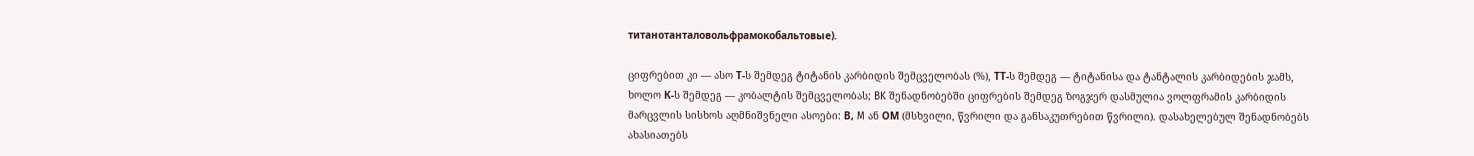титанотанталовольфрамокобальтовые).

ციფრებით კი — ასო Т-ს შემდეგ ტიტანის კარბიდის შემცველობას (%), ТТ-ს შემდეგ — ტიტანისა და ტანტალის კარბიდების ჯამს, ხოლო К-ს შემდეგ — კობალტის შემცველობას; BK შენადნობებში ციფრების შემდეგ ზოგჯერ დასმულია ვოლფრამის კარბიდის მარცვლის სისხოს აღმნიშვნელი ასოები: В, M ან ОМ (მსხვილი, წვრილი და განსაკუთრებით წვრილი). დასახელებულ შენადნობებს ახასიათებს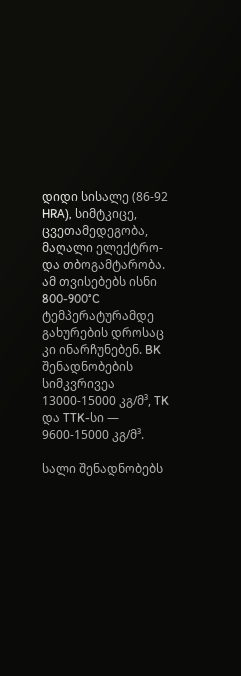დიდი სისალე (86-92 HRA), სიმტკიცე, ცვეთამედეგობა, მაღალი ელექტრო- და თბოგამტარობა. ამ თვისებებს ისნი 800-900°C ტემპერატურამდე გახურების დროსაც კი ინარჩუნებენ. BK შენადნობების სიმკვრივეა 13000-15000 კგ/მ³, TK და TTK-სი — 9600-15000 კგ/მ³.

სალი შენადნობებს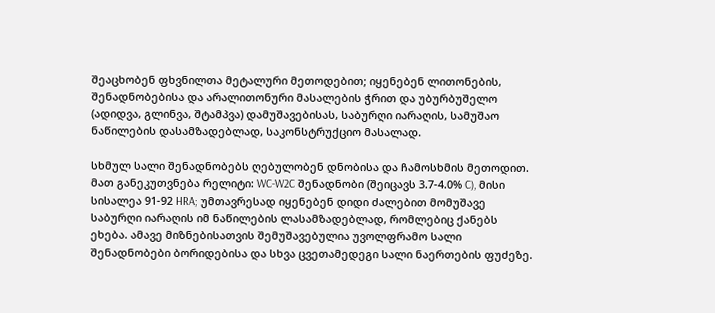შეაცხობენ ფხვნილთა მეტალური მეთოდებით; იყენებენ ლითონების, შენადნობებისა და არალითონური მასალების ჭრით და უბურბუშელო (ადიდვა, გლინვა, შტამპვა) დამუშავებისას, საბურღი იარაღის, სამუშაო ნაწილების დასამზადებლად, საკონსტრუქციო მასალად.

სხმულ სალი შენადნობებს ღებულობენ დნობისა და ჩამოსხმის მეთოდით. მათ განეკუთვნება რელიტი: WC-W2C შენადნობი (შეიცავს 3.7-4.0% C), მისი სისალეა 91-92 HRA; უმთავრესად იყენებენ დიდი ძალებით მომუშავე საბურღი იარაღის იმ ნაწილების ლასამზადებლად, რომლებიც ქანებს ეხება. ამავე მიზნებისათვის შემუშავებულია უვოლფრამო სალი შენადნობები ბორიდებისა და სხვა ცვეთამედეგი სალი ნაერთების ფუძეზე.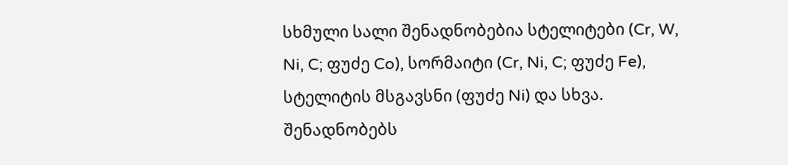სხმული სალი შენადნობებია სტელიტები (Cr, W, Ni, C; ფუძე Co), სორმაიტი (Cr, Ni, C; ფუძე Fe), სტელიტის მსგავსნი (ფუძე Ni) და სხვა. შენადნობებს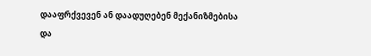დააფრქვევენ ან დაადუღებენ მექანიზმებისა და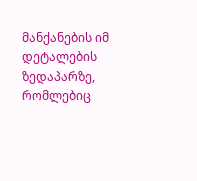მანქანების იმ დეტალების ზედაპარზე, რომლებიც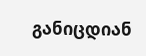განიცდიან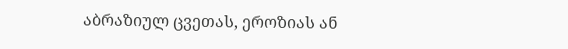აბრაზიულ ცვეთას, ეროზიას ან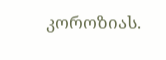კოროზიას.